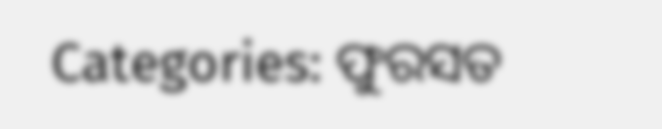Categories: ଫୁରସତ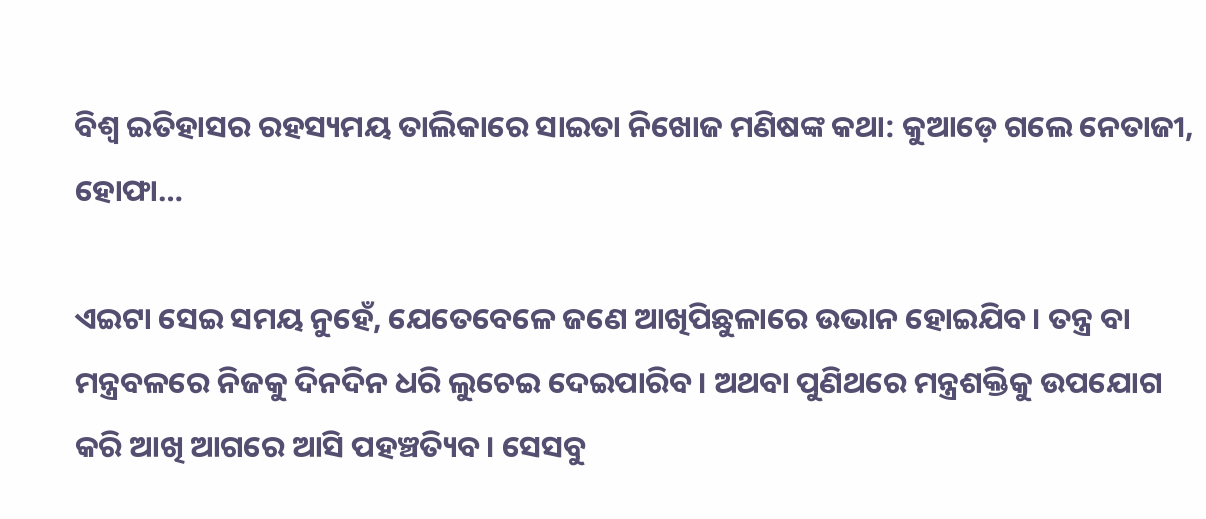ବିଶ୍ୱ ଇତିହାସର ରହସ୍ୟମୟ ତାଲିକାରେ ସାଇତା ନିଖୋଜ ମଣିଷଙ୍କ କଥା: କୁଆଡ଼େ ଗଲେ ନେତାଜୀ, ହୋଫା…

ଏଇଟା ସେଇ ସମୟ ନୁହେଁ, ଯେତେବେଳେ ଜଣେ ଆଖିପିଛୁଳାରେ ଉଭାନ ହୋଇଯିବ। ତନ୍ତ୍ର ବା ମନ୍ତ୍ରବଳରେ ନିଜକୁ ଦିନଦିନ ଧରି ଲୁଚେଇ ଦେଇପାରିବ। ଅଥବା ପୁଣିଥରେ ମନ୍ତ୍ରଶକ୍ତିକୁ ଉପଯୋଗ କରି ଆଖି ଆଗରେ ଆସି ପହଞ୍ଚତ୍ୟିବ। ସେସବୁ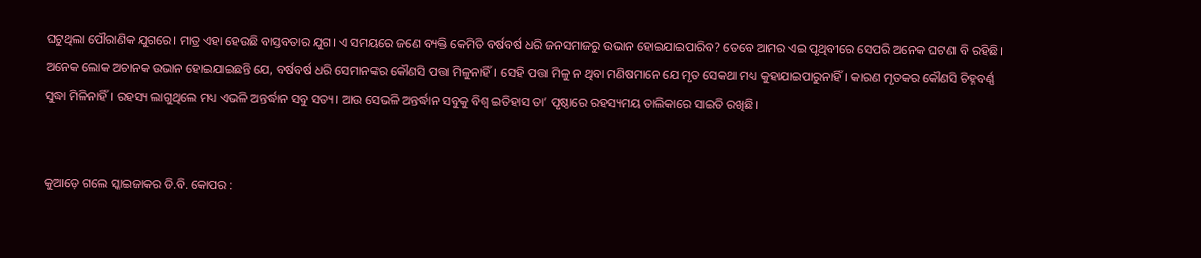ଘଟୁଥିଲା ପୌରାଣିକ ଯୁଗରେ। ମାତ୍ର ଏହା ହେଉଛି ବାସ୍ତବତାର ଯୁଗ। ଏ ସମୟରେ ଜଣେ ବ୍ୟକ୍ତି କେମିତି ବର୍ଷବର୍ଷ ଧରି ଜନସମାଜରୁ ଉଭାନ ହୋଇଯାଇପାରିବ? ତେବେ ଆମର ଏଇ ପୃଥିବୀରେ ସେପରି ଅନେକ ଘଟଣା ବି ରହିଛି। ଅନେକ ଲୋକ ଅଚାନକ ଉଭାନ ହୋଇଯାଇଛନ୍ତି ଯେ, ବର୍ଷବର୍ଷ ଧରି ସେମାନଙ୍କର କୌଣସି ପତ୍ତା ମିଳୁନାହିଁ। ସେହି ପତ୍ତା ମିଳୁ ନ ଥିବା ମଣିଷମାନେ ଯେ ମୃତ ସେକଥା ମଧ୍ୟ କୁହାଯାଇପାରୁନାହିଁ। କାରଣ ମୃତକର କୌଣସି ଚିହ୍ନବର୍ଣ୍ଣ ସୁଦ୍ଧା ମିଳିନାହିଁ। ରହସ୍ୟ ଲାଗୁଥିଲେ ମଧ୍ୟ ଏଭଳି ଅନ୍ତର୍ଦ୍ଧାନ ସବୁ ସତ୍ୟ। ଆଉ ସେଭଳି ଅନ୍ତର୍ଦ୍ଧାନ ସବୁକୁ ବିଶ୍ୱ ଇତିହାସ ତା’ ପୃଷ୍ଠାରେ ରହସ୍ୟମୟ ତାଲିକାରେ ସାଇତି ରଖିଛି।


କୁଆଡ଼େ ଗଲେ ସ୍କାଇଜାକର ଡି.ବି. କୋପର :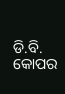ଡି.ବି. କୋପର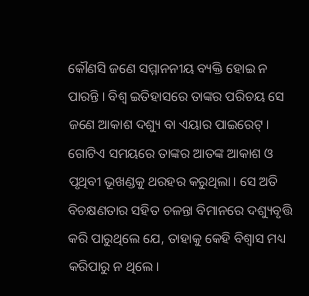କୌଣସି ଜଣେ ସମ୍ମାନନୀୟ ବ୍ୟକ୍ତି ହୋଇ ନ ପାରନ୍ତି। ବିଶ୍ୱ ଇତିହାସରେ ତାଙ୍କର ପରିଚୟ ସେ ଜଣେ ଆକାଶ ଦଶ୍ୟୁ ବା ଏୟାର ପାଇରେଟ୍‌। ଗୋଟିଏ ସମୟରେ ତାଙ୍କର ଆତଙ୍କ ଆକାଶ ଓ ପୃଥିବୀ ଭୂଖଣ୍ଡକୁ ଥରହର କରୁଥିଲା। ସେ ଅତି ବିଚକ୍ଷଣତାର ସହିତ ଚଳନ୍ତା ବିମାନରେ ଦଶ୍ୟୁବୃତ୍ତି କରି ପାରୁଥିଲେ ଯେ, ତାହାକୁ କେହି ବିଶ୍ୱାସ ମଧ୍ୟ କରିପାରୁ ନ ଥିଲେ।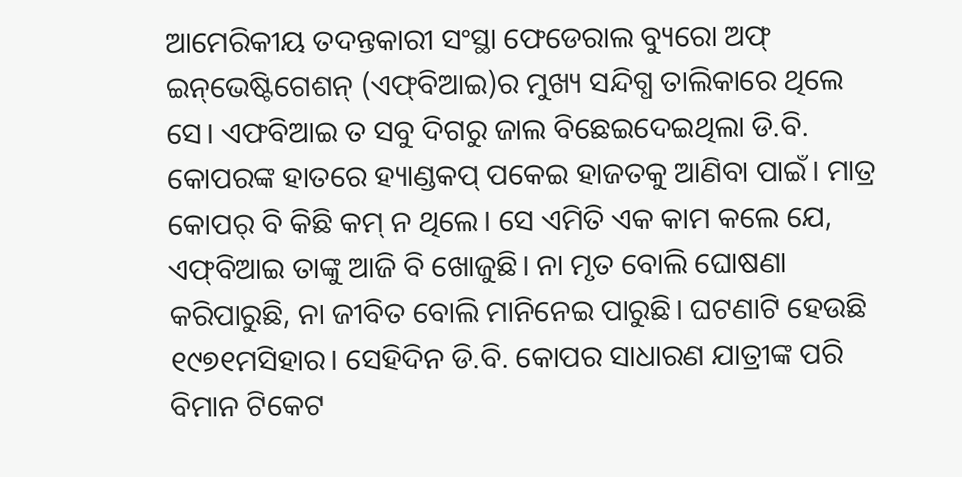ଆମେରିକୀୟ ତଦନ୍ତକାରୀ ସଂସ୍ଥା ଫେଡେରାଲ ବ୍ୟୁରୋ ଅଫ୍‌ ଇନ୍‌ଭେଷ୍ଟିଗେଶନ୍‌ (ଏଫ୍‌ବିଆଇ)ର ମୁଖ୍ୟ ସନ୍ଦିଗ୍ଧ ତାଲିକାରେ ଥିଲେ ସେ। ଏଫବିଆଇ ତ ସବୁ ଦିଗରୁ ଜାଲ ବିଛେଇଦେଇଥିଲା ଡି.ବି. କୋପରଙ୍କ ହାତରେ ହ୍ୟାଣ୍ଡକପ୍‌ ପକେଇ ହାଜତକୁ ଆଣିବା ପାଇଁ। ମାତ୍ର କୋପର୍‌ ବି କିଛି କମ୍‌ ନ ଥିଲେ। ସେ ଏମିତି ଏକ କାମ କଲେ ଯେ, ଏଫ୍‌ବିଆଇ ତାଙ୍କୁ ଆଜି ବି ଖୋଜୁଛି। ନା ମୃତ ବୋଲି ଘୋଷଣା କରିପାରୁଛି, ନା ଜୀବିତ ବୋଲି ମାନିନେଇ ପାରୁଛି। ଘଟଣାଟି ହେଉଛି ୧୯୭୧ମସିହାର। ସେହିଦିନ ଡି.ବି. କୋପର ସାଧାରଣ ଯାତ୍ରୀଙ୍କ ପରି ବିମାନ ଟିକେଟ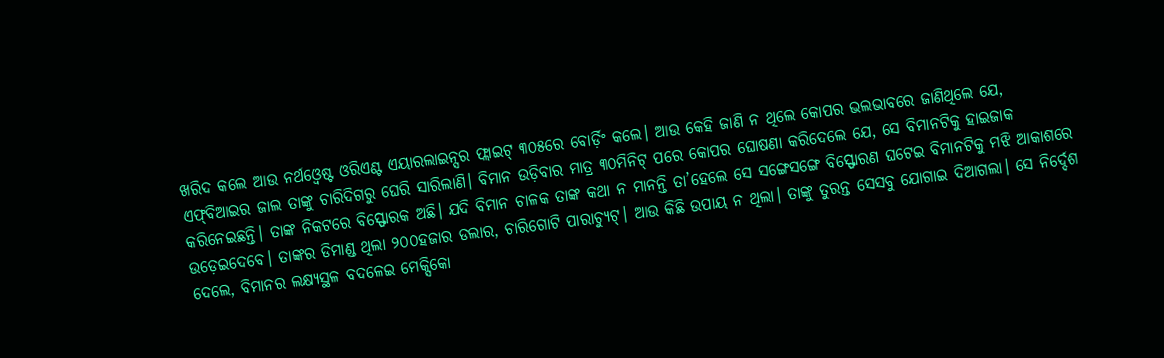ଖରିଦ କଲେ ଆଉ ନର୍ଥଓ୍ବେଷ୍ଟ ଓରିଏଣ୍ଟ ଏୟାରଲାଇନ୍ସର ଫ୍ଲାଇଟ୍‌ ୩୦୫ରେ ବୋର୍ଡ଼ିଂ କଲେ। ଆଉ କେହି ଜାଣି ନ ଥିଲେ କୋପର ଭଲଭାବରେ ଜାଣିଥିଲେ ଯେ, ଏଫ୍‌ବିଆଇର ଜାଲ ତାଙ୍କୁ ଚାରିଦିଗରୁ ଘେରି ସାରିଲାଣି। ବିମାନ ଉଡ଼ିବାର ମାତ୍ର ୩୦ମିନିଟ୍‌ ପରେ କୋପର ଘୋଷଣା କରିଦେଲେ ଯେ, ସେ ବିମାନଟିକୁ ହାଇଜାକ କରିନେଇଛନ୍ତି। ତାଙ୍କ ନିକଟରେ ବିସ୍ଫୋରକ ଅଛି। ଯଦି ବିମାନ ଚାଳକ ତାଙ୍କ କଥା ନ ମାନନ୍ତି ତା’ହେଲେ ସେ ସଙ୍ଗେସଙ୍ଗେ ବିସ୍ଫୋରଣ ଘଟେଇ ବିମାନଟିକୁ ମଝି ଆକାଶରେ ଉଡ଼େଇଦେବେ। ତାଙ୍କର ଡିମାଣ୍ଡ ଥିଲା ୨୦୦ହଜାର ଡଲାର, ଚାରିଗୋଟି ପାରାଚ୍ୟୁଟ୍‌। ଆଉ କିଛି ଉପାୟ ନ ଥିଲା। ତାଙ୍କୁ ତୁରନ୍ତ ସେସବୁ ଯୋଗାଇ ଦିଆଗଲା। ସେ ନିର୍ଦ୍ଦେଶ ଦେଲେ, ବିମାନର ଲକ୍ଷ୍ୟସ୍ଥଳ ବଦଳେଇ ମେକ୍ସିକୋ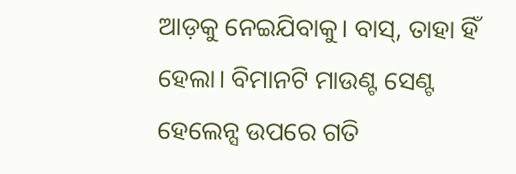ଆଡ଼କୁ ନେଇଯିବାକୁ। ବାସ୍‌, ତାହା ହିଁ ହେଲା। ବିମାନଟି ମାଉଣ୍ଟ ସେଣ୍ଟ ହେଲେନ୍ସ ଉପରେ ଗତି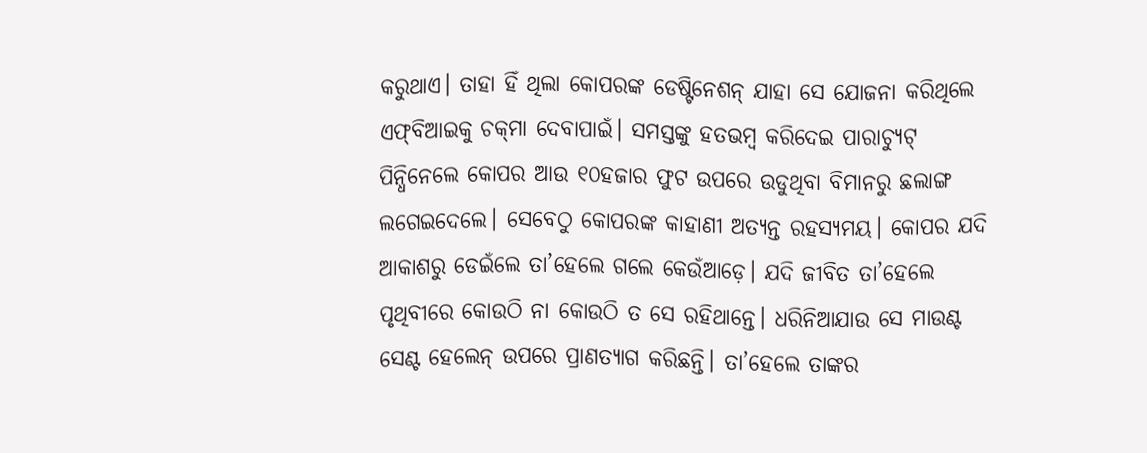କରୁଥାଏ। ତାହା ହିଁ ଥିଲା କୋପରଙ୍କ ଡେଷ୍ଟିନେଶନ୍‌ ଯାହା ସେ ଯୋଜନା କରିଥିଲେ ଏଫ୍‌ବିଆଇକୁ ଚକ୍‌ମା ଦେବାପାଇଁ। ସମସ୍ତଙ୍କୁ ହତଭମ୍ବ କରିଦେଇ ପାରାଚ୍ୟୁଟ୍‌ ପିନ୍ଧିନେଲେ କୋପର ଆଉ ୧୦ହଜାର ଫୁଟ ଉପରେ ଉଡୁଥିବା ବିମାନରୁ ଛଲାଙ୍ଗ ଲଗେଇଦେଲେ। ସେବେଠୁ କୋପରଙ୍କ କାହାଣୀ ଅତ୍ୟନ୍ତ ରହସ୍ୟମୟ। କୋପର ଯଦି ଆକାଶରୁ ଡେଇଁଲେ ତା’ହେଲେ ଗଲେ କେଉଁଆଡ଼େ। ଯଦି ଜୀବିତ ତା’ହେଲେ ପୃଥିବୀରେ କୋଉଠି ନା କୋଉଠି ତ ସେ ରହିଥାନ୍ତେ। ଧରିନିଆଯାଉ ସେ ମାଉଣ୍ଟ ସେଣ୍ଟ ହେଲେନ୍‌ ଉପରେ ପ୍ରାଣତ୍ୟାଗ କରିଛନ୍ତି। ତା’ହେଲେ ତାଙ୍କର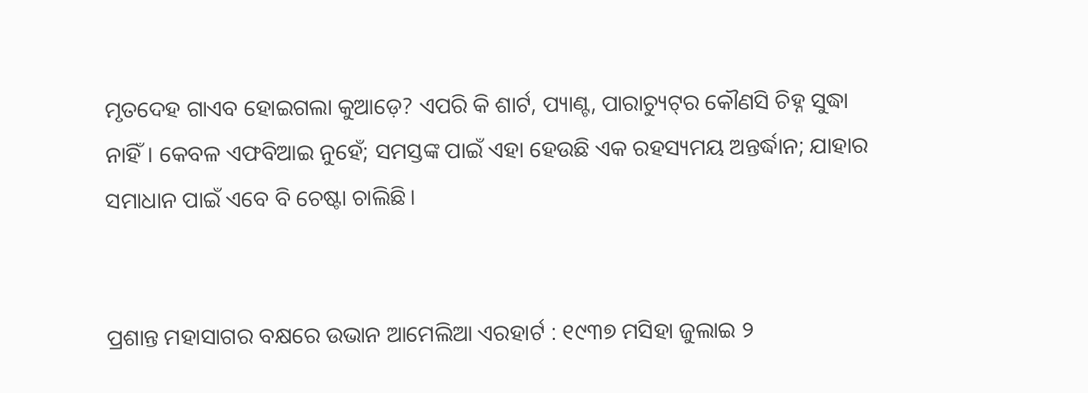ମୃତଦେହ ଗାଏବ ହୋଇଗଲା କୁଆଡ଼େ? ଏପରି କି ଶାର୍ଟ, ପ୍ୟାଣ୍ଟ, ପାରାଚ୍ୟୁଟ୍‌ର କୌଣସି ଚିହ୍ନ ସୁଦ୍ଧା ନାହିଁ। କେବଳ ଏଫବିଆଇ ନୁହେଁ; ସମସ୍ତଙ୍କ ପାଇଁ ଏହା ହେଉଛି ଏକ ରହସ୍ୟମୟ ଅନ୍ତର୍ଦ୍ଧାନ; ଯାହାର ସମାଧାନ ପାଇଁ ଏବେ ବି ଚେଷ୍ଟା ଚାଲିଛି।


ପ୍ରଶାନ୍ତ ମହାସାଗର ବକ୍ଷରେ ଉଭାନ ଆମେଲିଆ ଏରହାର୍ଟ : ୧୯୩୭ ମସିହା ଜୁଲାଇ ୨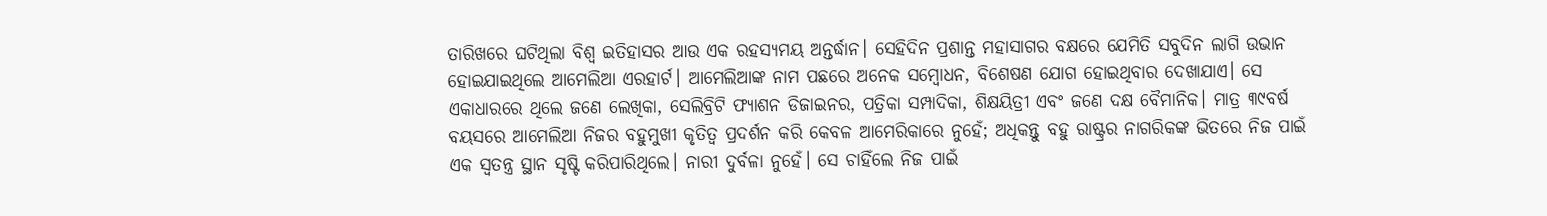ତାରିଖରେ ଘଟିଥିଲା ବିଶ୍ୱ ଇତିହାସର ଆଉ ଏକ ରହସ୍ୟମୟ ଅନ୍ତର୍ଦ୍ଧାନ। ସେହିଦିନ ପ୍ରଶାନ୍ତ ମହାସାଗର ବକ୍ଷରେ ଯେମିତି ସବୁଦିନ ଲାଗି ଉଭାନ ହୋଇଯାଇଥିଲେ ଆମେଲିଆ ଏରହାର୍ଟ। ଆମେଲିଆଙ୍କ ନାମ ପଛରେ ଅନେକ ସମ୍ବୋଧନ, ବିଶେଷଣ ଯୋଗ ହୋଇଥିବାର ଦେଖାଯାଏ। ସେ ଏକାଧାରରେ ଥିଲେ ଜଣେ ଲେଖିକା, ସେଲିବ୍ରିଟି ଫ୍ୟାଶନ ଡିଜାଇନର, ପତ୍ରିକା ସମ୍ପାଦିକା, ଶିକ୍ଷୟିତ୍ରୀ ଏବଂ ଜଣେ ଦକ୍ଷ ବୈମାନିକ। ମାତ୍ର ୩୯ବର୍ଷ ବୟସରେ ଆମେଲିଆ ନିଜର ବହୁମୁଖୀ କୃତିତ୍ୱ ପ୍ରଦର୍ଶନ କରି କେବଳ ଆମେରିକାରେ ନୁହେଁ; ଅଧିକନ୍ତୁ ବହୁ ରାଷ୍ଟ୍ରର ନାଗରିକଙ୍କ ଭିତରେ ନିଜ ପାଇଁ ଏକ ସ୍ବତନ୍ତ୍ର ସ୍ଥାନ ସୃଷ୍ଟି କରିପାରିଥିଲେ। ନାରୀ ଦୁର୍ବଳା ନୁହେଁ। ସେ ଚାହିଁଲେ ନିଜ ପାଇଁ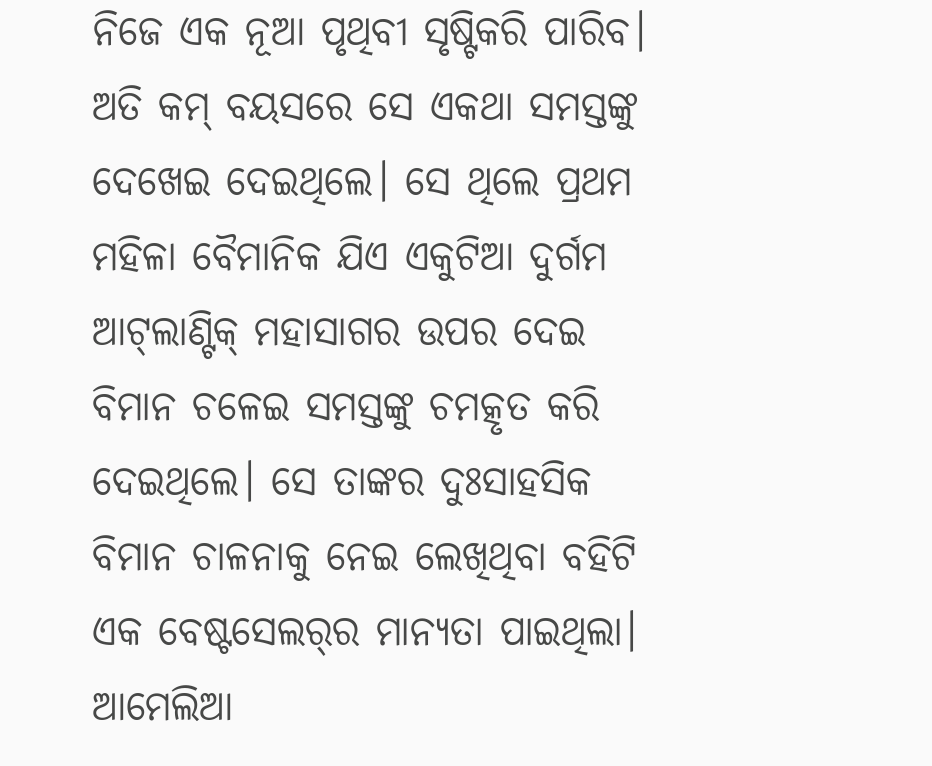ନିଜେ ଏକ ନୂଆ ପୃଥିବୀ ସୃଷ୍ଟିକରି ପାରିବ। ଅତି କମ୍‌ ବୟସରେ ସେ ଏକଥା ସମସ୍ତଙ୍କୁ ଦେଖେଇ ଦେଇଥିଲେ। ସେ ଥିଲେ ପ୍ରଥମ ମହିଳା ବୈମାନିକ ଯିଏ ଏକୁଟିଆ ଦୁର୍ଗମ ଆଟ୍‌ଲାଣ୍ଟିକ୍‌ ମହାସାଗର ଉପର ଦେଇ ବିମାନ ଚଳେଇ ସମସ୍ତଙ୍କୁ ଚମତ୍କୃତ କରି ଦେଇଥିଲେ। ସେ ତାଙ୍କର ଦୁଃସାହସିକ ବିମାନ ଚାଳନାକୁ ନେଇ ଲେଖିଥିବା ବହିଟି ଏକ ବେଷ୍ଟସେଲର୍‌ର ମାନ୍ୟତା ପାଇଥିଲା। ଆମେଲିଆ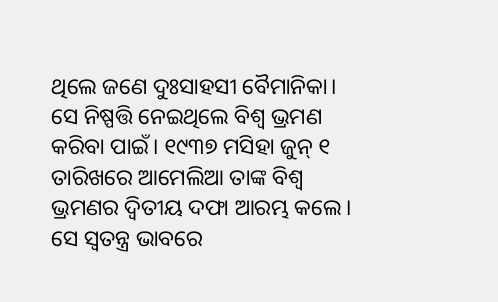ଥିଲେ ଜଣେ ଦୁଃସାହସୀ ବୈମାନିକା। ସେ ନିଷ୍ପତ୍ତି ନେଇଥିଲେ ବିଶ୍ୱ ଭ୍ରମଣ କରିବା ପାଇଁ। ୧୯୩୭ ମସିହା ଜୁନ୍‌ ୧ ତାରିଖରେ ଆମେଲିଆ ତାଙ୍କ ବିଶ୍ୱ ଭ୍ରମଣର ଦ୍ୱିତୀୟ ଦଫା ଆରମ୍ଭ କଲେ। ସେ ସ୍ବତନ୍ତ୍ର ଭାବରେ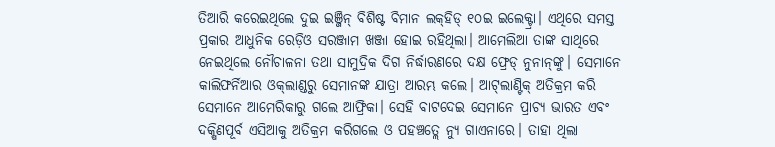ତିଆରି କରେଇଥିଲେ ଦୁଇ ଇଞ୍ଜିନ୍‌ ବିଶିଷ୍ଟ ବିମାନ ଲକ୍‌ହିଡ୍‌ ୧୦ଇ ଇଲେକ୍ଟ୍ରା। ଏଥିରେ ସମସ୍ତ ପ୍ରକାର ଆଧୁନିକ ରେଡ଼ିଓ ସରଞ୍ଜାମ ଖଞ୍ଜା ହୋଇ ରହିଥିଲା। ଆମେଲିଆ ତାଙ୍କ ସାଥିରେ ନେଇଥିଲେ ନୌଚାଳନା ତଥା ସାମୁଦ୍ରିକ ଦିଗ ନିର୍ଦ୍ଧାରଣରେ ଦକ୍ଷ ଫ୍ରେଡ୍‌ ନୁନାନ୍‌ଙ୍କୁ। ସେମାନେ କାଲିଫର୍ନିଆର ଓକ୍‌ଲାଣ୍ଡରୁ ସେମାନଙ୍କ ଯାତ୍ରା ଆରମ୍ଭ କଲେ। ଆଟ୍‌ଲାଣ୍ଟିକ୍‌ ଅତିକ୍ରମ କରି ସେମାନେ ଆମେରିକାରୁ ଗଲେ ଆଫ୍ରିକା। ସେହି ବାଟଦେଇ ସେମାନେ ପ୍ରାଚ୍ୟ ଭାରତ ଏବଂ ଦକ୍ଷିଣପୂର୍ବ ଏସିଆକୁ ଅତିକ୍ରମ କରିଗଲେ ଓ ପହଞ୍ଚତ୍ଲେ ନ୍ୟୁ ଗାଏନାରେ। ତାହା ଥିଲା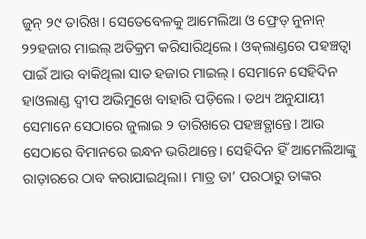ଜୁନ୍‌ ୨୯ ତାରିଖ। ସେତେବେଳକୁ ଆମେଲିଆ ଓ ଫ୍ରେଡ୍‌ ନୁନାନ୍‌ ୨୨ହଜାର ମାଇଲ୍‌ ଅତିକ୍ରମ କରିସାରିଥିଲେ। ଓକ୍‌ଲାଣ୍ଡରେ ପହଞ୍ଚତ୍ବା ପାଇଁ ଆଉ ବାକିଥିଲା ସାତ ହଜାର ମାଇଲ୍‌। ସେମାନେ ସେହିଦିନ ହାଓଲାଣ୍ଡ ଦ୍ୱୀପ ଅଭିମୁଖେ ବାହାରି ପଡ଼ିଲେ। ତଥ୍ୟ ଅନୁଯାୟୀ ସେମାନେ ସେଠାରେ ଜୁଲାଇ ୨ ତାରିଖରେ ପହଞ୍ଚତ୍ଥାନ୍ତେ। ଆଉ ସେଠାରେ ବିମାନରେ ଇନ୍ଧନ ଭରିଥାନ୍ତେ। ସେହିଦିନ ହିଁ ଆମେଲିଆଙ୍କୁ ରାଡ଼ାରରେ ଠାବ କରାଯାଇଥିଲା। ମାତ୍ର ତା’ ପରଠାରୁ ତାଙ୍କର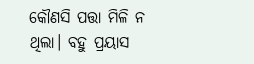କୌଣସି ପତ୍ତା ମିଳି ନ ଥିଲା। ବହୁ ପ୍ରୟାସ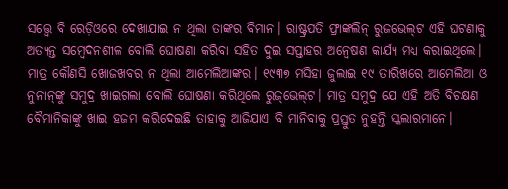ସତ୍ତ୍ୱେ ବି ରେଡ଼ିଓରେ ଦେଖାଯାଇ ନ ଥିଲା ତାଙ୍କର ବିମାନ। ରାଷ୍ଟ୍ରପତି ଫ୍ରାଙ୍କଲିନ୍‌ ରୁଜଭେଲ୍‌ଟ ଏହି ଘଟଣାକୁ ଅତ୍ୟନ୍ତ ସମ୍ବେଦନଶୀଳ ବୋଲି ଘୋଷଣା କରିବା ସହିତ ଦୁଇ ସପ୍ତାହର ଅନ୍ବେଷଣ କାର୍ଯ୍ୟ ମଧ୍ୟ କରାଇଥିଲେ। ମାତ୍ର କୌଣସି ଖୋଜଖବର ନ ଥିଲା ଆମେଲିଆଙ୍କର। ୧୯୩୭ ମସିହା ଜୁଲାଇ ୧୯ ତାରିଖରେ ଆମେଲିଆ ଓ ନୁନାନ୍‌ଙ୍କୁ ସମୁଦ୍ର ଖାଇଗଲା ବୋଲି ଘୋଷଣା କରିଥିଲେ ରୁଜ୍‌ଭେଲ୍‌ଟ। ମାତ୍ର ସମୁଦ୍ର ଯେ ଏହି ଅତି ବିଚକ୍ଷଣ ବୈମାନିକାଙ୍କୁ ଖାଇ ହଜମ କରିଦେଇଛି ତାହାକୁ ଆଜିଯାଏ ବି ମାନିବାକୁ ପ୍ରସ୍ତୁତ ନୁହନ୍ତି ସ୍କଲାରମାନେ।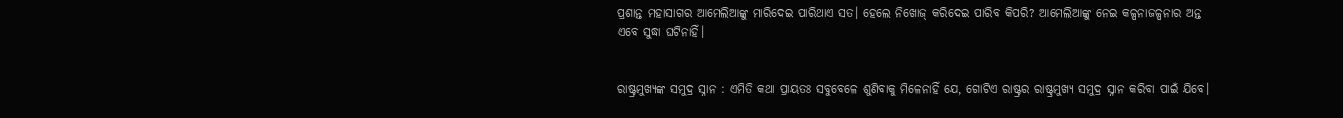ପ୍ରଶାନ୍ତ ମହାସାଗର ଆମେଲିଆଙ୍କୁ ମାରିଦେଇ ପାରିଥାଏ ସତ। ହେଲେ ନିଖୋଜ୍‌ କରିଦେଇ ପାରିବ କିପରି? ଆମେଲିଆଙ୍କୁ ନେଇ କଳ୍ପନାଜଳ୍ପନାର ଅନ୍ତ ଏବେ ସୁଦ୍ଧା ଘଟିନାହିଁ।


ରାଷ୍ଟ୍ରମୁଖ୍ୟଙ୍କ ସମୁଦ୍ର ସ୍ନାନ : ଏମିତି କଥା ପ୍ରାୟତଃ ସବୁବେଳେ ଶୁଣିବାକୁ ମିଳେନାହିଁ ଯେ, ଗୋଟିଏ ରାଷ୍ଟ୍ରର ରାଷ୍ଟ୍ରମୁଖ୍ୟ ସମୁଦ୍ର ସ୍ନାନ କରିବା ପାଇଁ ଯିବେ।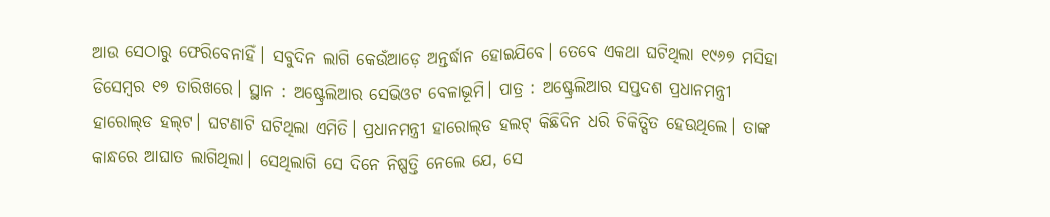ଆଉ ସେଠାରୁ ଫେରିବେନାହିଁ। ସବୁଦିନ ଲାଗି କେଉଁଆଡ଼େ ଅନ୍ତର୍ଦ୍ଧାନ ହୋଇଯିବେ। ତେବେ ଏକଥା ଘଟିଥିଲା ୧୯୬୭ ମସିହା ଡିସେମ୍ବର ୧୭ ତାରିଖରେ। ସ୍ଥାନ : ଅଷ୍ଟ୍ରେଲିଆର ସେଭିଓଟ ବେଳାଭୂମି। ପାତ୍ର : ଅଷ୍ଟ୍ରେଲିଆର ସପ୍ତଦଶ ପ୍ରଧାନମନ୍ତ୍ରୀ ହାରୋଲ୍‌ଡ ହଲ୍‌ଟ। ଘଟଣାଟି ଘଟିଥିଲା ଏମିତି। ପ୍ରଧାନମନ୍ତ୍ରୀ ହାରୋଲ୍‌ଡ ହଲଟ୍‌ କିଛିଦିନ ଧରି ଚିକିତ୍ସିତ ହେଉଥିଲେ। ତାଙ୍କ କାନ୍ଧରେ ଆଘାତ ଲାଗିଥିଲା। ସେଥିଲାଗି ସେ ଦିନେ ନିଷ୍ପତ୍ତି ନେଲେ ଯେ, ସେ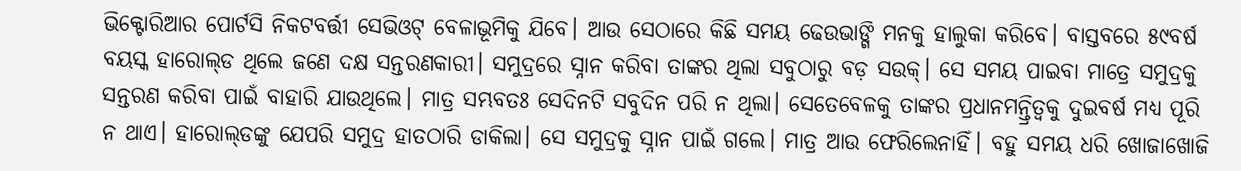ଭିକ୍ଟୋରିଆର ପୋର୍ଟସି ନିକଟବର୍ତ୍ତୀ ସେଭିଓଟ୍‌ ବେଳାଭୂମିକୁ ଯିବେ। ଆଉ ସେଠାରେ କିଛି ସମୟ ଢେଉଭାଙ୍ଗି ମନକୁ ହାଲୁକା କରିବେ। ବାସ୍ତବରେ ୫୯ବର୍ଷ ବୟସ୍କ ହାରୋଲ୍‌ଡ ଥିଲେ ଜଣେ ଦକ୍ଷ ସନ୍ତରଣକାରୀ। ସମୁଦ୍ରରେ ସ୍ନାନ କରିବା ତାଙ୍କର ଥିଲା ସବୁଠାରୁ ବଡ଼ ସଉକ୍‌। ସେ ସମୟ ପାଇବା ମାତ୍ରେ ସମୁଦ୍ରକୁ ସନ୍ତରଣ କରିବା ପାଇଁ ବାହାରି ଯାଉଥିଲେ। ମାତ୍ର ସମ୍ଭବତଃ ସେଦିନଟି ସବୁଦିନ ପରି ନ ଥିଲା। ସେତେବେଳକୁ ତାଙ୍କର ପ୍ରଧାନମନ୍ତ୍ରିତ୍ୱକୁ ଦୁଇବର୍ଷ ମଧ୍ୟ ପୂରି ନ ଥାଏ। ହାରୋଲ୍‌ଡଙ୍କୁ ଯେପରି ସମୁଦ୍ର ହାତଠାରି ଡାକିଲା। ସେ ସମୁଦ୍ରକୁ ସ୍ନାନ ପାଇଁ ଗଲେ। ମାତ୍ର ଆଉ ଫେରିଲେନାହିଁ। ବହୁ ସମୟ ଧରି ଖୋଜାଖୋଜି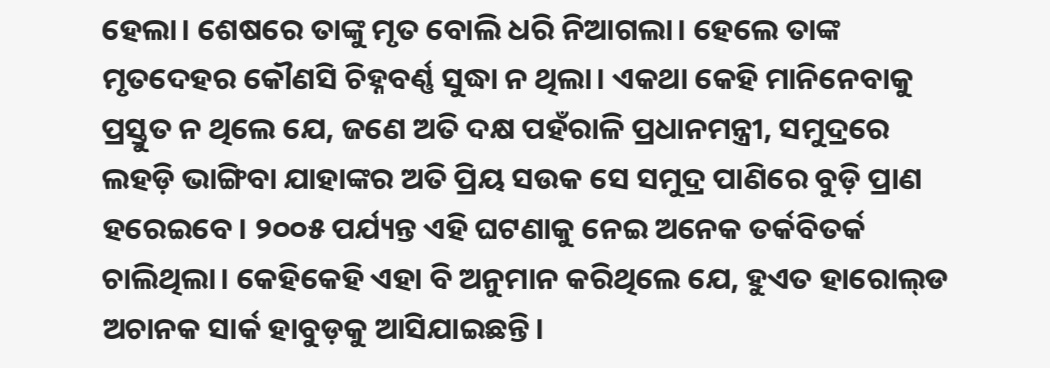ହେଲା। ଶେଷରେ ତାଙ୍କୁ ମୃତ ବୋଲି ଧରି ନିଆଗଲା। ହେଲେ ତାଙ୍କ ମୃତଦେହର କୌଣସି ଚିହ୍ନବର୍ଣ୍ଣ ସୁଦ୍ଧା ନ ଥିଲା। ଏକଥା କେହି ମାନିନେବାକୁ ପ୍ରସ୍ତୁତ ନ ଥିଲେ ଯେ, ଜଣେ ଅତି ଦକ୍ଷ ପହଁରାଳି ପ୍ରଧାନମନ୍ତ୍ରୀ, ସମୁଦ୍ରରେ ଲହଡ଼ି ଭାଙ୍ଗିବା ଯାହାଙ୍କର ଅତି ପ୍ରିୟ ସଉକ ସେ ସମୁଦ୍ର ପାଣିରେ ବୁଡ଼ି ପ୍ରାଣ ହରେଇବେ। ୨୦୦୫ ପର୍ଯ୍ୟନ୍ତ ଏହି ଘଟଣାକୁ ନେଇ ଅନେକ ତର୍କବିତର୍କ ଚାଲିଥିଲା। କେହିକେହି ଏହା ବି ଅନୁମାନ କରିଥିଲେ ଯେ, ହୁଏତ ହାରୋଲ୍‌ଡ ଅଚାନକ ସାର୍କ ହାବୁଡ଼କୁ ଆସିଯାଇଛନ୍ତି।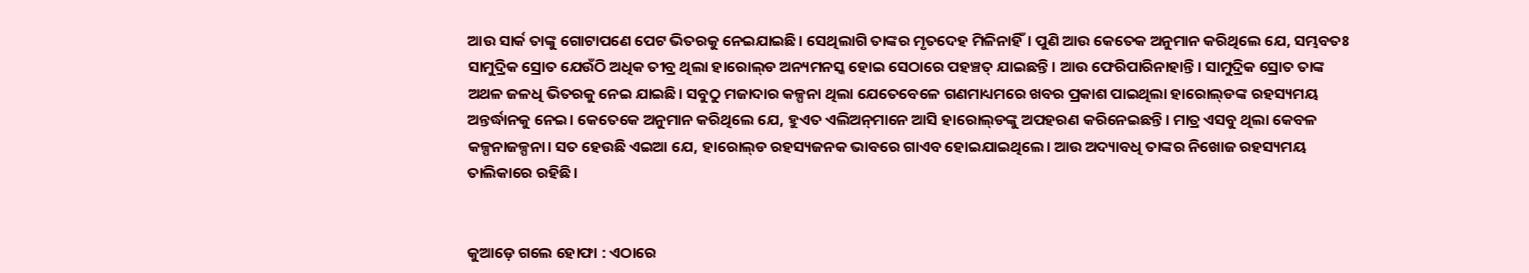ଆଉ ସାର୍କ ତାଙ୍କୁ ଗୋଟାପଣେ ପେଟ ଭିତରକୁ ନେଇଯାଇଛି। ସେଥିଲାଗି ତାଙ୍କର ମୃତଦେହ ମିଳିନାହିଁ। ପୁଣି ଆଉ କେତେକ ଅନୁମାନ କରିଥିଲେ ଯେ, ସମ୍ଭବତଃ ସାମୁଦ୍ରିକ ସ୍ରୋତ ଯେଉଁଠି ଅଧିକ ତୀବ୍ର ଥିଲା ହାରୋଲ୍‌ଡ ଅନ୍ୟମନସ୍କ ହୋଇ ସେଠାରେ ପହଞ୍ଚତ୍ ଯାଇଛନ୍ତି। ଆଉ ଫେରିପାରିନାହାନ୍ତି। ସାମୁଦ୍ରିକ ସ୍ରୋତ ତାଙ୍କ ଅଥଳ ଜଳଧି ଭିତରକୁ ନେଇ ଯାଇଛି। ସବୁଠୁ ମଜାଦାର କଳ୍ପନା ଥିଲା ଯେତେବେଳେ ଗଣମାଧ୍ୟମରେ ଖବର ପ୍ରକାଶ ପାଇଥିଲା ହାରୋଲ୍‌ଡଙ୍କ ରହସ୍ୟମୟ ଅନ୍ତର୍ଦ୍ଧାନକୁ ନେଇ। କେତେକେ ଅନୁମାନ କରିଥିଲେ ଯେ, ହୁଏତ ଏଲିଅନ୍‌ମାନେ ଆସି ହାରୋଲ୍‌ଡଙ୍କୁ ଅପହରଣ କରିନେଇଛନ୍ତି। ମାତ୍ର ଏସବୁ ଥିଲା କେବଳ କଳ୍ପନାଜଳ୍ପନା। ସତ ହେଉଛି ଏଇଆ ଯେ, ହାରୋଲ୍‌ଡ ରହସ୍ୟଜନକ ଭାବରେ ଗାଏବ ହୋଇଯାଇଥିଲେ। ଆଉ ଅଦ୍ୟାବଧି ତାଙ୍କର ନିଖୋଜ ରହସ୍ୟମୟ ତାଲିକାରେ ରହିଛି।


କୁଆଡ଼େ ଗଲେ ହୋଫା : ଏଠାରେ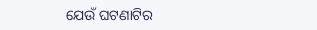ଯେଉଁ ଘଟଣାଟିର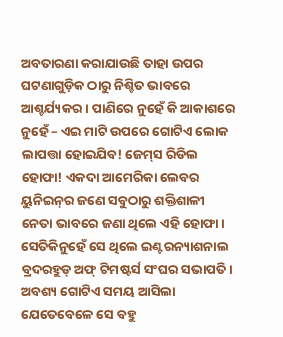ଅବତାରଣା କରାଯାଉଛି ତାହା ଉପର ଘଟଣାଗୁଡ଼ିକ ଠାରୁ ନିଶ୍ଚିତ ଭାବରେ ଆଶ୍ଚର୍ଯ୍ୟକର। ପାଣିରେ ନୁହେଁ କି ଆକାଶରେ ନୁହେଁ – ଏଇ ମାଟି ଉପରେ ଗୋଟିଏ ଲୋକ ଲାପତ୍ତା ହୋଇଯିବ! ଜେମ୍‌ସ ରିଡିଲ ହୋଫା! ଏକଦା ଆମେରିକା ଲେବର ୟୁନିଇନ୍‌ର ଜଣେ ସବୁଠାରୁ ଶକ୍ତିଶାଳୀ ନେତା ଭାବରେ ଜଣା ଥିଲେ ଏହି ହୋଫା। ସେତିକିନୁହେଁ ସେ ଥିଲେ ଇଣ୍ଟରନ୍ୟାଶନାଲ ବ୍ରଦରହୁଡ୍‌ ଅଫ୍‌ ଟିମଷ୍ଟର୍ସ ସଂଘର ସଭାପତି। ଅବଶ୍ୟ ଗୋଟିଏ ସମୟ ଆସିଲା ଯେତେବେଳେ ସେ ବହୁ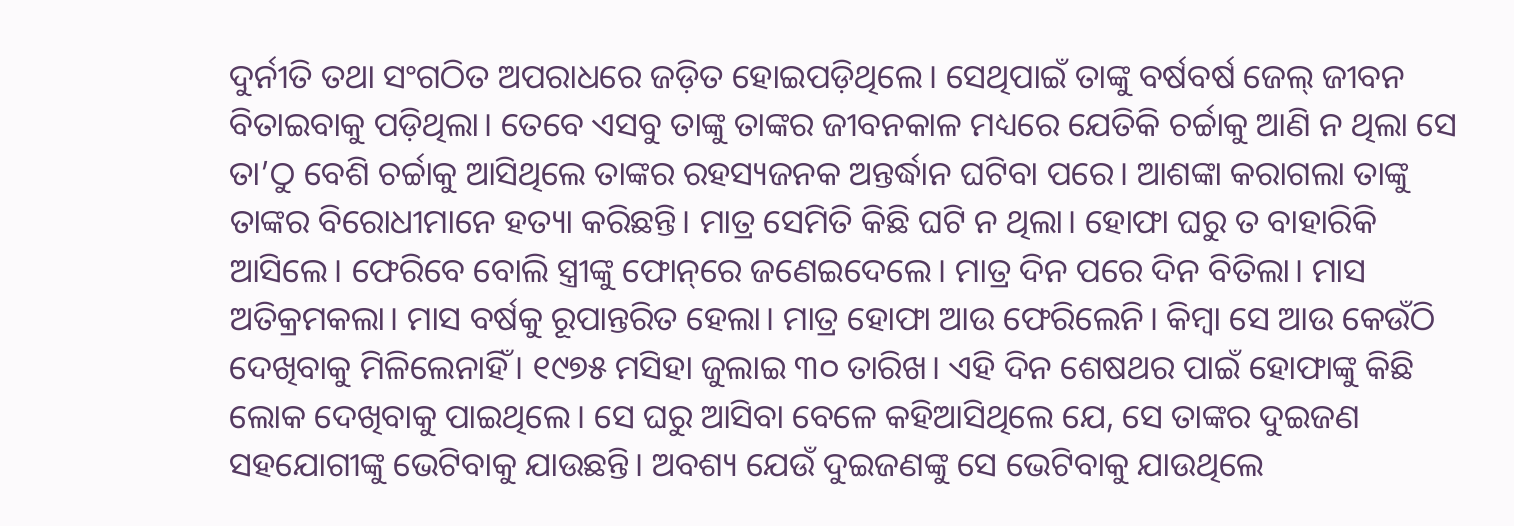ଦୁର୍ନୀତି ତଥା ସଂଗଠିତ ଅପରାଧରେ ଜଡ଼ିତ ହୋଇପଡ଼ିଥିଲେ। ସେଥିପାଇଁ ତାଙ୍କୁ ବର୍ଷବର୍ଷ ଜେଲ୍‌ ଜୀବନ ବିତାଇବାକୁ ପଡ଼ିଥିଲା। ତେବେ ଏସବୁ ତାଙ୍କୁ ତାଙ୍କର ଜୀବନକାଳ ମଧ୍ୟରେ ଯେତିକି ଚର୍ଚ୍ଚାକୁ ଆଣି ନ ଥିଲା ସେ ତା’ଠୁ ବେଶି ଚର୍ଚ୍ଚାକୁ ଆସିଥିଲେ ତାଙ୍କର ରହସ୍ୟଜନକ ଅନ୍ତର୍ଦ୍ଧାନ ଘଟିବା ପରେ। ଆଶଙ୍କା କରାଗଲା ତାଙ୍କୁ ତାଙ୍କର ବିରୋଧୀମାନେ ହତ୍ୟା କରିଛନ୍ତି। ମାତ୍ର ସେମିତି କିଛି ଘଟି ନ ଥିଲା। ହୋଫା ଘରୁ ତ ବାହାରିକି ଆସିଲେ। ଫେରିବେ ବୋଲି ସ୍ତ୍ରୀଙ୍କୁ ଫୋନ୍‌ରେ ଜଣେଇଦେଲେ। ମାତ୍ର ଦିନ ପରେ ଦିନ ବିତିଲା। ମାସ ଅତିକ୍ରମକଲା। ମାସ ବର୍ଷକୁ ରୂପାନ୍ତରିତ ହେଲା। ମାତ୍ର ହୋଫା ଆଉ ଫେରିଲେନି। କିମ୍ବା ସେ ଆଉ କେଉଁଠି ଦେଖିବାକୁ ମିଳିଲେନାହିଁ। ୧୯୭୫ ମସିହା ଜୁଲାଇ ୩୦ ତାରିଖ। ଏହି ଦିନ ଶେଷଥର ପାଇଁ ହୋଫାଙ୍କୁ କିଛି ଲୋକ ଦେଖିବାକୁ ପାଇଥିଲେ। ସେ ଘରୁ ଆସିବା ବେଳେ କହିଆସିଥିଲେ ଯେ, ସେ ତାଙ୍କର ଦୁଇଜଣ ସହଯୋଗୀଙ୍କୁ ଭେଟିବାକୁ ଯାଉଛନ୍ତି। ଅବଶ୍ୟ ଯେଉଁ ଦୁଇଜଣଙ୍କୁ ସେ ଭେଟିବାକୁ ଯାଉଥିଲେ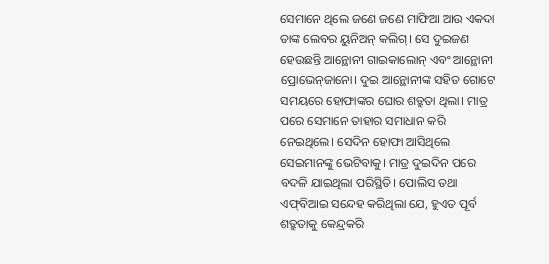ସେମାନେ ଥିଲେ ଜଣେ ଜଣେ ମାଫିଆ ଆଉ ଏକଦା ତାଙ୍କ ଲେବର ୟୁନିଅନ୍‌ କଲିଗ୍‌। ସେ ଦୁଇଜଣ ହେଉଛନ୍ତି ଆନ୍ଥୋନୀ ଗାଇକାଲୋନ୍‌ ଏବଂ ଆନ୍ଥୋନୀ ପ୍ରୋଭେନ୍‌ଜାନୋ। ଦୁଇ ଆନ୍ଥୋନୀଙ୍କ ସହିତ ଗୋଟେ ସମୟରେ ହୋଫାଙ୍କର ଘୋର ଶତ୍ରୁତା ଥିଲା। ମାତ୍ର ପରେ ସେମାନେ ତାହାର ସମାଧାନ କରି ନେଇଥିଲେ। ସେଦିନ ହୋଫା ଆସିଥିଲେ ସେଇମାନଙ୍କୁ ଭେଟିବାକୁ। ମାତ୍ର ଦୁଇଦିନ ପରେ ବଦଳି ଯାଇଥିଲା ପରିସ୍ଥିତି। ପୋଲିସ ତଥା ଏଫ୍‌ବିଆଇ ସନ୍ଦେହ କରିଥିଲା ଯେ, ହୁଏତ ପୂର୍ବ ଶତ୍ରୁତାକୁ କେନ୍ଦ୍ରକରି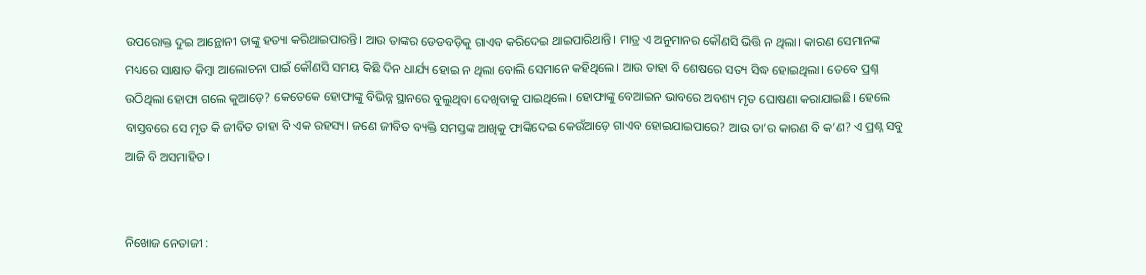ଉପରୋକ୍ତ ଦୁଇ ଆନ୍ଥୋନୀ ତାଙ୍କୁ ହତ୍ୟା କରିଥାଇପାରନ୍ତି। ଆଉ ତାଙ୍କର ଡେଡବଡ଼ିକୁ ଗାଏବ କରିଦେଇ ଥାଇପାରିଥାନ୍ତି। ମାତ୍ର ଏ ଅନୁମାନର କୌଣସି ଭିତ୍ତି ନ ଥିଲା। କାରଣ ସେମାନଙ୍କ ମଧ୍ୟରେ ସାକ୍ଷାତ କିମ୍ବା ଆଲୋଚନା ପାଇଁ କୌଣସି ସମୟ କିଛି ଦିନ ଧାର୍ଯ୍ୟ ହୋଇ ନ ଥିଲା ବୋଲି ସେମାନେ କହିଥିଲେ। ଆଉ ତାହା ବି ଶେଷରେ ସତ୍ୟ ସିଦ୍ଧ ହୋଇଥିଲା। ତେବେ ପ୍ରଶ୍ନ ଉଠିଥିଲା ହୋଫା ଗଲେ କୁଆଡ଼େ? କେତେକେ ହୋଫାଙ୍କୁ ବିଭିନ୍ନ ସ୍ଥାନରେ ବୁଲୁଥିବା ଦେଖିବାକୁ ପାଇଥିଲେ। ହୋଫାଙ୍କୁ ବେଆଇନ ଭାବରେ ଅବଶ୍ୟ ମୃତ ଘୋଷଣା କରାଯାଇଛି। ହେଲେ ବାସ୍ତବରେ ସେ ମୃତ କି ଜୀବିତ ତାହା ବି ଏକ ରହସ୍ୟ। ଜଣେ ଜୀବିତ ବ୍ୟକ୍ତି ସମସ୍ତଙ୍କ ଆଖିକୁ ଫାଙ୍କିଦେଇ କେଉଁଆଡ଼େ ଗାଏବ ହୋଇଯାଇପାରେ? ଆଉ ତା’ର କାରଣ ବି କ’ଣ? ଏ ପ୍ରଶ୍ନ ସବୁ ଆଜି ବି ଅସମାହିତ।


ନିଖୋଜ ନେତାଜୀ :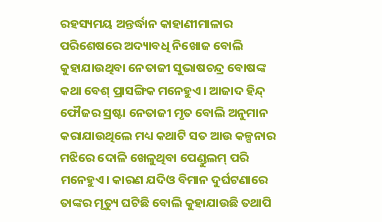ରହସ୍ୟମୟ ଅନ୍ତର୍ଦ୍ଧାନ କାହାଣୀମାଳାର ପରିଶେଷରେ ଅଦ୍ୟାବଧି ନିଖୋଜ ବୋଲି କୁହାଯାଉଥିବା ନେତାଜୀ ସୁଭାଷଚନ୍ଦ୍ର ବୋଷଙ୍କ କଥା ବେଶ୍‌ ପ୍ରାସଙ୍ଗିକ ମନେହୁଏ। ଆଜାଦ ହିନ୍ଦ୍‌ ଫୌଜର ସ୍ରଷ୍ଟା ନେତାଜୀ ମୃତ ବୋଲି ଅନୁମାନ କରାଯାଉଥିଲେ ମଧ୍ୟ କଥାଟି ସତ ଆଉ କଳ୍ପନାର ମଝିରେ ଦୋଳି ଖେଳୁଥିବା ପେଣ୍ଡୁଲମ୍‌ ପରି ମନେହୁଏ। କାରଣ ଯଦିଓ ବିମାନ ଦୁର୍ଘଟଣାରେ ତାଙ୍କର ମୃତ୍ୟୁ ଘଟିଛି ବୋଲି କୁହାଯାଉଛି ତଥାପି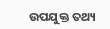ଉପଯୁକ୍ତ ତଥ୍ୟ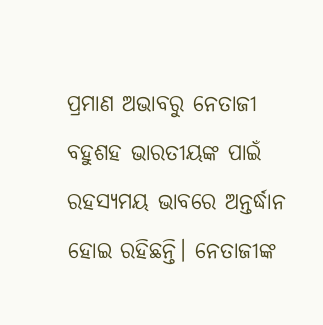ପ୍ରମାଣ ଅଭାବରୁ ନେତାଜୀ ବହୁଶହ ଭାରତୀୟଙ୍କ ପାଇଁ ରହସ୍ୟମୟ ଭାବରେ ଅନ୍ତର୍ଦ୍ଧାନ ହୋଇ ରହିଛନ୍ତି। ନେତାଜୀଙ୍କ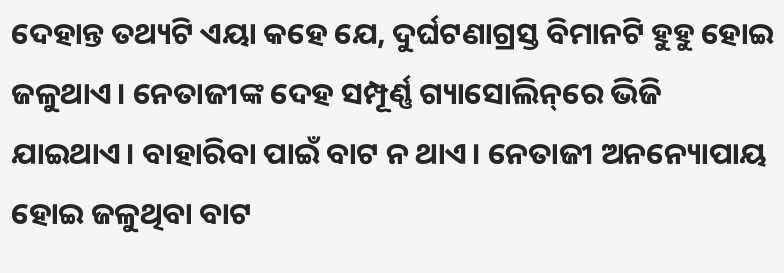ଦେହାନ୍ତ ତଥ୍ୟଟି ଏୟା କହେ ଯେ, ଦୁର୍ଘଟଣାଗ୍ରସ୍ତ ବିମାନଟି ହୁହୁ ହୋଇ ଜଳୁଥାଏ। ନେତାଜୀଙ୍କ ଦେହ ସମ୍ପୂର୍ଣ୍ଣ ଗ୍ୟାସୋଲିନ୍‌ରେ ଭିଜି ଯାଇଥାଏ। ବାହାରିବା ପାଇଁ ବାଟ ନ ଥାଏ। ନେତାଜୀ ଅନନ୍ୟୋପାୟ ହୋଇ ଜଳୁଥିବା ବାଟ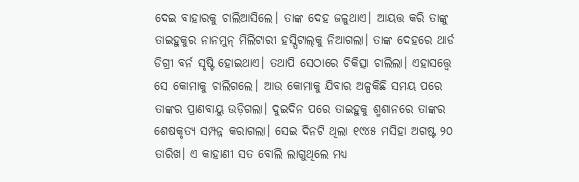ଦେଇ ବାହାରକୁ ଚାଲିଆସିଲେ। ତାଙ୍କ ଦେହ ଜଳୁଥାଏ। ଆୟତ୍ତ କରି ତାଙ୍କୁ ତାଇହୁକୁର ନାନମୁନ୍‌ ମିଲିଟାରୀ ହସ୍ପିଟାଲ୍‌କୁ ନିଆଗଲା। ତାଙ୍କ ଦେହରେ ଥାର୍ଡ ଡିଗ୍ରୀ ବର୍ନ ସୃଷ୍ଟି ହୋଇଥାଏ। ତଥାପି ସେଠାରେ ଚିକିତ୍ସା ଚାଲିଲା। ଏହାସତ୍ତ୍ୱେ ସେ କୋମାକୁ ଚାଲିଗଲେ। ଆଉ କୋମାକୁ ଯିବାର ଅଳ୍ପକିଛି ସମୟ ପରେ ତାଙ୍କର ପ୍ରାଣବାୟୁ ଉଡ଼ିଗଲା। ଦୁଇଦିନ ପରେ ତାଇହୁକୁ ଶ୍ମଶାନରେ ତାଙ୍କର ଶେଷକୃତ୍ୟ ସମ୍ପନ୍ନ କରାଗଲା। ସେଇ ଦିନଟି ଥିଲା ୧୯୪୫ ମସିହା ଅଗଷ୍ଟ ୨୦ ତାରିଖ। ଏ କାହାଣୀ ସତ ବୋଲି ଲାଗୁଥିଲେ ମଧ୍ୟ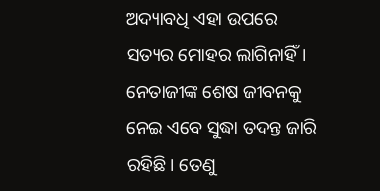ଅଦ୍ୟାବଧି ଏହା ଉପରେ ସତ୍ୟର ମୋହର ଲାଗିନାହିଁ। ନେତାଜୀଙ୍କ ଶେଷ ଜୀବନକୁ ନେଇ ଏବେ ସୁଦ୍ଧା ତଦନ୍ତ ଜାରି ରହିଛି। ତେଣୁ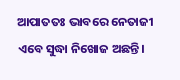ଆପାତତଃ ଭାବରେ ନେତାଜୀ ଏବେ ସୁଦ୍ଧା ନିଖୋଜ ଅଛନ୍ତି।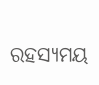ରହସ୍ୟମୟ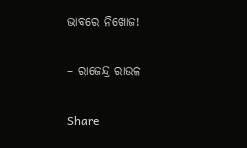ଭାବରେ ନିଖୋଜ!

– ରାଜେନ୍ଦ୍ର ରାଉଳ

Share